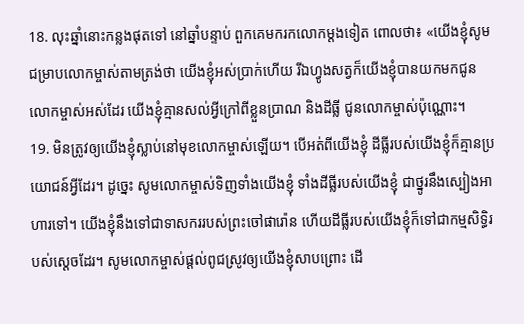18. លុះឆ្នាំនោះកន្លងផុតទៅ នៅឆ្នាំបន្ទាប់ ពួកគេមករកលោកម្ដងទៀត ពោលថា៖ «យើងខ្ញុំសូមជម្រាបលោកម្ចាស់តាមត្រង់ថា យើងខ្ញុំអស់ប្រាក់ហើយ រីឯហ្វូងសត្វក៏យើងខ្ញុំបានយកមកជូនលោកម្ចាស់អស់ដែរ យើងខ្ញុំគ្មានសល់អ្វីក្រៅពីខ្លួនប្រាណ និងដីធ្លី ជូនលោកម្ចាស់ប៉ុណ្ណោះ។
19. មិនត្រូវឲ្យយើងខ្ញុំស្លាប់នៅមុខលោកម្ចាស់ឡើយ។ បើអត់ពីយើងខ្ញុំ ដីធ្លីរបស់យើងខ្ញុំក៏គ្មានប្រយោជន៍អ្វីដែរ។ ដូច្នេះ សូមលោកម្ចាស់ទិញទាំងយើងខ្ញុំ ទាំងដីធ្លីរបស់យើងខ្ញុំ ជាថ្នូរនឹងស្បៀងអាហារទៅ។ យើងខ្ញុំនឹងទៅជាទាសកររបស់ព្រះចៅផារ៉ោន ហើយដីធ្លីរបស់យើងខ្ញុំក៏ទៅជាកម្មសិទ្ធិរបស់ស្ដេចដែរ។ សូមលោកម្ចាស់ផ្ដល់ពូជស្រូវឲ្យយើងខ្ញុំសាបព្រោះ ដើ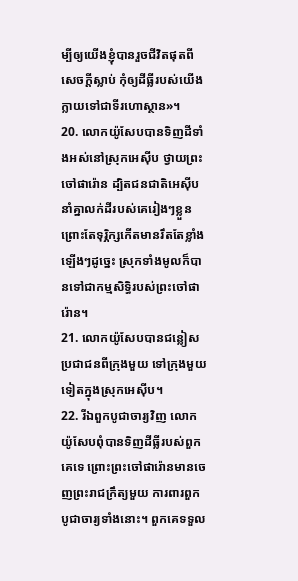ម្បីឲ្យយើងខ្ញុំបានរួចជីវិតផុតពីសេចក្ដីស្លាប់ កុំឲ្យដីធ្លីរបស់យើងក្លាយទៅជាទីរហោស្ថាន»។
20. លោកយ៉ូសែបបានទិញដីទាំងអស់នៅស្រុកអេស៊ីប ថ្វាយព្រះចៅផារ៉ោន ដ្បិតជនជាតិអេស៊ីបនាំគ្នាលក់ដីរបស់គេរៀងៗខ្លួន ព្រោះតែទុរ្ភិក្សកើតមានរឹតតែខ្លាំងឡើងៗដូច្នេះ ស្រុកទាំងមូលក៏បានទៅជាកម្មសិទ្ធិរបស់ព្រះចៅផារ៉ោន។
21. លោកយ៉ូសែបបានជន្លៀសប្រជាជនពីក្រុងមួយ ទៅក្រុងមួយទៀតក្នុងស្រុកអេស៊ីប។
22. រីឯពួកបូជាចារ្យវិញ លោកយ៉ូសែបពុំបានទិញដីធ្លីរបស់ពួកគេទេ ព្រោះព្រះចៅផារ៉ោនមានចេញព្រះរាជក្រឹត្យមួយ ការពារពួកបូជាចារ្យទាំងនោះ។ ពួកគេទទួល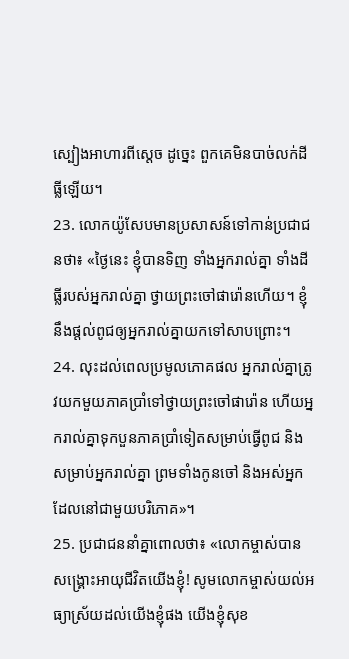ស្បៀងអាហារពីស្ដេច ដូច្នេះ ពួកគេមិនបាច់លក់ដីធ្លីឡើយ។
23. លោកយ៉ូសែបមានប្រសាសន៍ទៅកាន់ប្រជាជនថា៖ «ថ្ងៃនេះ ខ្ញុំបានទិញ ទាំងអ្នករាល់គ្នា ទាំងដីធ្លីរបស់អ្នករាល់គ្នា ថ្វាយព្រះចៅផារ៉ោនហើយ។ ខ្ញុំនឹងផ្ដល់ពូជឲ្យអ្នករាល់គ្នាយកទៅសាបព្រោះ។
24. លុះដល់ពេលប្រមូលភោគផល អ្នករាល់គ្នាត្រូវយកមួយភាគប្រាំទៅថ្វាយព្រះចៅផារ៉ោន ហើយអ្នករាល់គ្នាទុកបួនភាគប្រាំទៀតសម្រាប់ធ្វើពូជ និងសម្រាប់អ្នករាល់គ្នា ព្រមទាំងកូនចៅ និងអស់អ្នកដែលនៅជាមួយបរិភោគ»។
25. ប្រជាជននាំគ្នាពោលថា៖ «លោកម្ចាស់បានសង្គ្រោះអាយុជីវិតយើងខ្ញុំ! សូមលោកម្ចាស់យល់អធ្យាស្រ័យដល់យើងខ្ញុំផង យើងខ្ញុំសុខ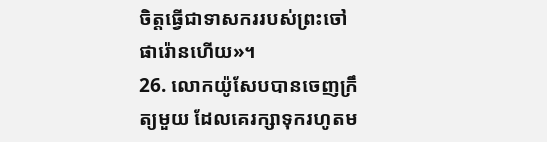ចិត្តធ្វើជាទាសកររបស់ព្រះចៅផារ៉ោនហើយ»។
26. លោកយ៉ូសែបបានចេញក្រឹត្យមួយ ដែលគេរក្សាទុករហូតម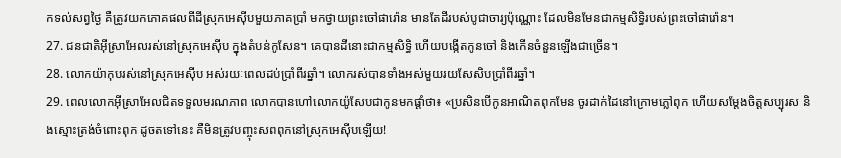កទល់សព្វថ្ងៃ គឺត្រូវយកភោគផលពីដីស្រុកអេស៊ីបមួយភាគប្រាំ មកថ្វាយព្រះចៅផារ៉ោន មានតែដីរបស់បូជាចារ្យប៉ុណ្ណោះ ដែលមិនមែនជាកម្មសិទ្ធិរបស់ព្រះចៅផារ៉ោន។
27. ជនជាតិអ៊ីស្រាអែលរស់នៅស្រុកអេស៊ីប ក្នុងតំបន់កូសែន។ គេបានដីនោះជាកម្មសិទ្ធិ ហើយបង្កើតកូនចៅ និងកើនចំនួនឡើងជាច្រើន។
28. លោកយ៉ាកុបរស់នៅស្រុកអេស៊ីប អស់រយៈពេលដប់ប្រាំពីរឆ្នាំ។ លោករស់បានទាំងអស់មួយរយសែសិបប្រាំពីរឆ្នាំ។
29. ពេលលោកអ៊ីស្រាអែលជិតទទួលមរណភាព លោកបានហៅលោកយ៉ូសែបជាកូនមកផ្ដាំថា៖ «ប្រសិនបើកូនអាណិតពុកមែន ចូរដាក់ដៃនៅក្រោមភ្លៅពុក ហើយសម្តែងចិត្តសប្បុរស និងស្មោះត្រង់ចំពោះពុក ដូចតទៅនេះ គឺមិនត្រូវបញ្ចុះសពពុកនៅស្រុកអេស៊ីបឡើយ!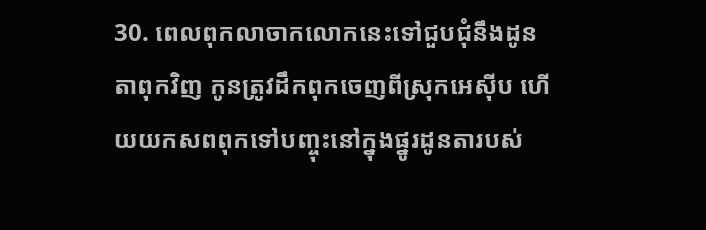30. ពេលពុកលាចាកលោកនេះទៅជួបជុំនឹងដូនតាពុកវិញ កូនត្រូវដឹកពុកចេញពីស្រុកអេស៊ីប ហើយយកសពពុកទៅបញ្ចុះនៅក្នុងផ្នូរដូនតារបស់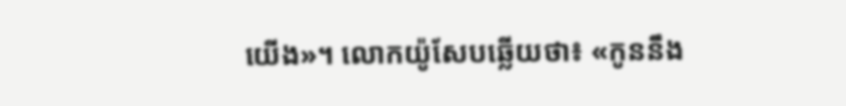យើង»។ លោកយ៉ូសែបឆ្លើយថា៖ «កូននឹង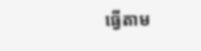ធ្វើតាម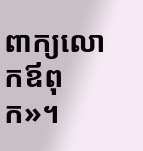ពាក្យលោកឪពុក»។